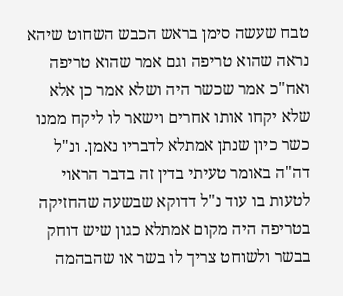טבח שעשה סימן בראש הכבש השחוט שיהא נראה שהוא טריפה וגם אמר שהוא טריפה ואח"כ אמר שכשר היה ושלא אמר כן אלא שלא יקחו אותו אחרים וישאר לו ליקח ממנו כשר כיון שנתן אמתלא לדבריו נאמן. ונ"ל דה"ה באומר טעיתי בדין זה בדבר הראוי לטעות בו עוד נ"ל דדוקא שבשעה שהחזיקה בטריפה היה מקום אמתלא כגון שיש דוחק בבשר ולשוחט צריך לו בשר או שהבהמה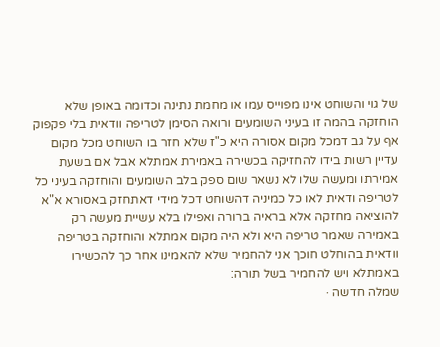של גוי והשוחט אינו מפוייס עמו או מחמת נתינה וכדומה באופן שלא הוחזקה בהמה זו בעיני השומעים ורואה הסימן לטריפה וודאית בלי פקפוק אף על גב דמכל מקום אסורה היא כ"ז שלא חזר בו השוחט מכל מקום עדיין רשות בידו להחזיקה בכשירה באמירת אמתלא אבל אם בשעת אמירתו ומעשה שלו לא נשאר שום ספק בלב השומעים והוחזקה בעיני כל לטריפה ודאית לאו כל כמיניה דהשוחט דכל מידי דאתחזק באסורא א"א להוציאה מחזקה אלא בראיה ברורה ואפילו בלא עשיית מעשה רק באמירה שאמר טריפה היא ולא היה מקום אמתלא והוחזקה בטריפה וודאית בהוחלט חוכך אני להחמיר שלא להאמינו אחר כך להכשירו באמתלא ויש להחמיר בשל תורה:
שמלה חדשה ·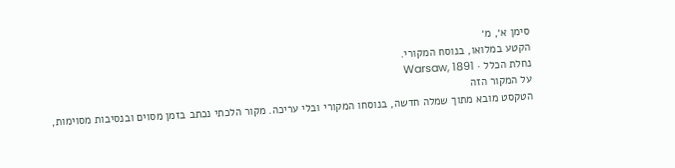סימן א׳, מ׳
הקטע במלואו, בנוסח המקורי.
נחלת הכלל · Warsaw, 1891
על המקור הזה
הטקסט מובא מתוך שמלה חדשה, בנוסחו המקורי ובלי עריכה. מקור הלכתי נכתב בזמן מסוים ובנסיבות מסוימות,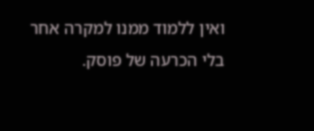ואין ללמוד ממנו למקרה אחר בלי הכרעה של פוסק.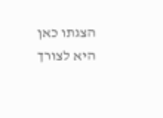הצגתו כאן היא לצורך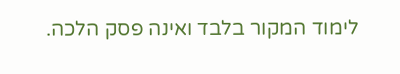לימוד המקור בלבד ואינה פסק הלכה.